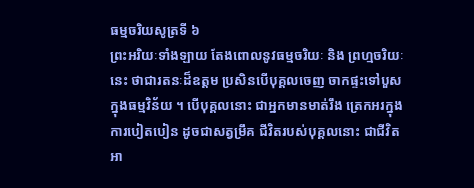ធម្មចរិយសូត្រទី ៦
ព្រះអរិយៈទាំងឡាយ តែងពោលនូវធម្មចរិយៈ និង ព្រហ្មចរិយៈនេះ ថាជារតនៈដ៏ឧត្តម ប្រសិនបើបុគ្គលចេញ ចាកផ្ទះទៅបួសក្នុងធម្មវិន័យ ។ បើបុគ្គលនោះ ជាអ្នកមានមាត់រឹង ត្រេកអរក្នុងការបៀតបៀន ដូចជាសត្វម្រឹគ ជីវិតរបស់បុគ្គលនោះ ជាជីវិតអា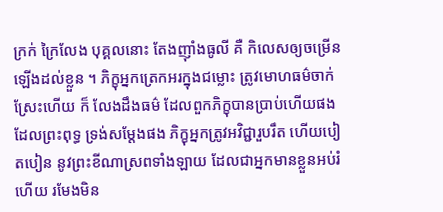ក្រក់ ក្រៃលែង បុគ្គលនោះ តែងញ៉ាំងធូលី គឺ កិលេសឲ្យចម្រើន ឡើងដល់ខ្លួន ។ ភិក្ខុអ្នកត្រេកអរក្នុងជម្លោះ ត្រូវមោហធម៌ចាក់ស្រែះហើយ ក៏ លែងដឹងធម៌ ដែលពួកភិក្ខុបានប្រាប់ហើយផង ដែលព្រះពុទ្ធ ទ្រង់សម្តែងផង ភិក្ខុអ្នកត្រូវអវិជ្ជារួបរឹត ហើយបៀតបៀន នូវព្រះខីណាស្រពទាំងឡាយ ដែលជាអ្នកមានខ្លួនអប់រំហើយ រមែងមិន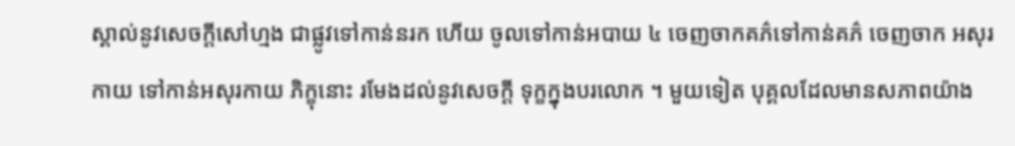ស្គាល់នូវសេចក្តីសៅហ្មង ជាផ្លូវទៅកាន់នរក ហើយ ចូលទៅកាន់អបាយ ៤ ចេញចាកគភ៌ទៅកាន់គភ៌ ចេញចាក អសុរកាយ ទៅកាន់អសុរកាយ ភិក្ខុនោះ រមែងដល់នូវសេចក្តី ទុក្ខក្នុងបរលោក ។ មួយទៀត បុគ្គលដែលមានសភាពយ៉ាង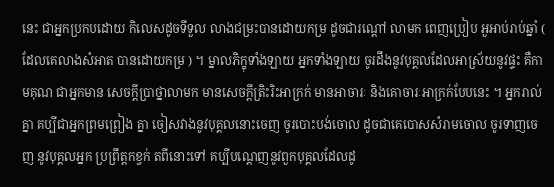នេះ ជាអ្នកប្រកបដោយ កិលេសដូចទីទួល លាងជម្រះបានដោយកម្រ ដូចជារណ្តៅ លាមក ពេញប្រៀប អួអាប់រាប់ឆ្នាំ ( ដែលគេលាងសំអាត បានដោយកម្រ ) ។ ម្នាលភិក្ខុទាំងឡាយ អ្នកទាំងឡាយ ចូរដឹងនូវបុគ្គលដែលអាស្រ័យនូវផ្ទះ គឺកាមគុណ ជាអ្នកមាន សេចក្តីប្រាថ្នាលាមក មានសេចក្តីត្រិះរិះអាក្រក់ មានអាចារៈ និងគោចារៈអាក្រក់បែបនេះ ។ អ្នករាល់គ្នា គប្បីជាអ្នកព្រមព្រៀង គ្នា ចៀសវាងនូវបុគ្គលនោះចេញ ចូរបោះបង់ចោល ដូចជាគេបោសសំរាមចោល ចូរទាញចេញ នូវបុគ្គលអ្នក ប្រព្រឹត្តកខ្វក់ តពីនោះទៅ គប្បីបណ្តេញនូវពួកបុគ្គលដែលដូ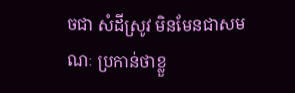ចជា សំដីស្រូវ មិនមែនជាសមណៈ ប្រកាន់ថាខ្លួ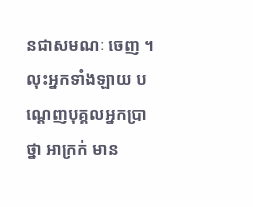នជាសមណៈ ចេញ ។ លុះអ្នកទាំងឡាយ បណ្តេញបុគ្គលអ្នកប្រាថ្នា អាក្រក់ មាន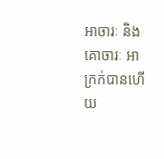អាចារៈ និងគោចារៈ អាក្រក់បានហើយ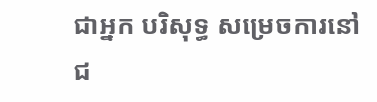ជាអ្នក បរិសុទ្ធ សម្រេចការនៅជ